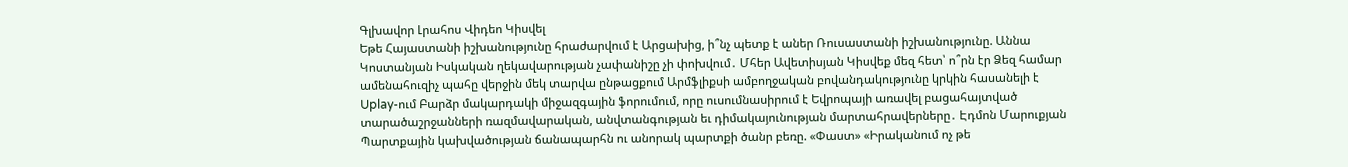Գլխավոր Լրահոս Վիդեո Կիսվել
Եթե Հայաստանի իշխանությունը հրաժարվում է Արցախից, ի՞նչ պետք է աներ Ռուսաստանի իշխանությունը. Աննա Կոստանյան Իսկական ղեկավարության չափանիշը չի փոխվում․ Մհեր Ավետիսյան Կիսվեք մեզ հետ՝ ո՞րն էր Ձեզ համար ամենահուզիչ պահը վերջին մեկ տարվա ընթացքում Արմֆլիքսի ամբողջական բովանդակությունը կրկին հասանելի է Uplay-ում Բարձր մակարդակի միջազգային ֆորումում, որը ուսումնասիրում է Եվրոպայի առավել բացահայտված տարածաշրջանների ռազմավարական, անվտանգության եւ դիմակայունության մարտահրավերները․ Էդմոն Մարուքյան Պարտքային կախվածության ճանապարհն ու անորակ պարտքի ծանր բեռը. «Փաստ» «Իրականում ոչ թե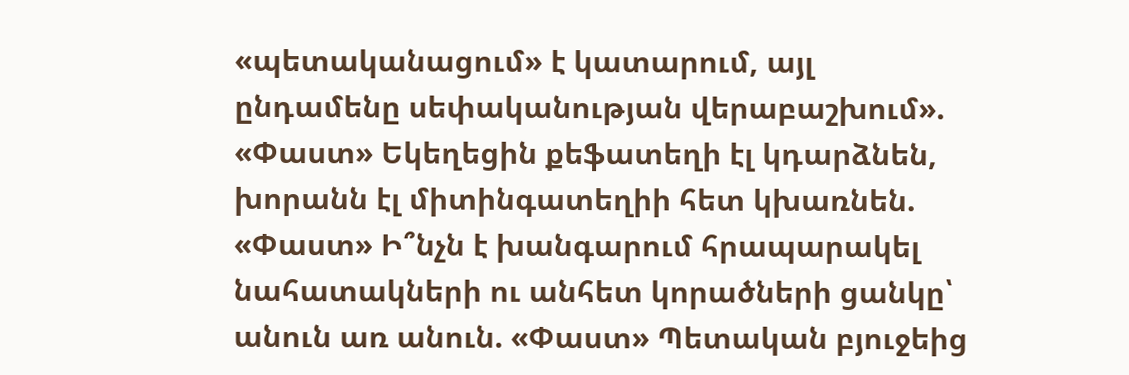«պետականացում» է կատարում, այլ ընդամենը սեփականության վերաբաշխում». «Փաստ» Եկեղեցին քեֆատեղի էլ կդարձնեն, խորանն էլ միտինգատեղիի հետ կխառնեն. «Փաստ» Ի՞նչն է խանգարում հրապարակել նահատակների ու անհետ կորածների ցանկը՝ անուն առ անուն. «Փաստ» Պետական բյուջեից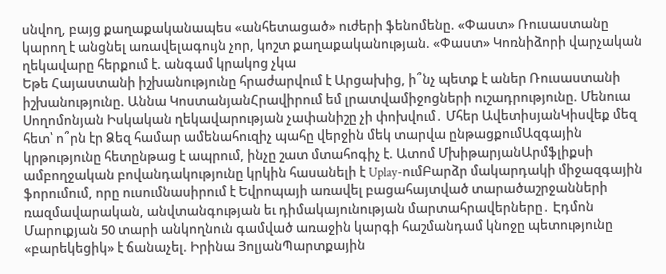սնվող, բայց քաղաքականապես «անհետացած» ուժերի ֆենոմենը. «Փաստ» Ռուսաստանը կարող է անցնել առավելագույն չոր, կոշտ քաղաքականության. «Փաստ» Կոռնիձորի վարչական ղեկավարը հերքում է. անգամ կրակոց չկա
Եթե Հայաստանի իշխանությունը հրաժարվում է Արցախից, ի՞նչ պետք է աներ Ռուսաստանի իշխանությունը. Աննա ԿոստանյանՀրավիրում եմ լրատվամիջոցների ուշադրությունը. Մենուա Սողոմոնյան Իսկական ղեկավարության չափանիշը չի փոխվում․ Մհեր ԱվետիսյանԿիսվեք մեզ հետ՝ ո՞րն էր Ձեզ համար ամենահուզիչ պահը վերջին մեկ տարվա ընթացքումԱզգային կրթությունը հետընթաց է ապրում, ինչը շատ մտահոգիչ է. Ատոմ ՄխիթարյանԱրմֆլիքսի ամբողջական բովանդակությունը կրկին հասանելի է Uplay-ումԲարձր մակարդակի միջազգային ֆորումում, որը ուսումնասիրում է Եվրոպայի առավել բացահայտված տարածաշրջանների ռազմավարական, անվտանգության եւ դիմակայունության մարտահրավերները․ Էդմոն Մարուքյան 50 տարի անկողնուն գամված առաջին կարգի հաշմանդամ կնոջը պետությունը «բարեկեցիկ» է ճանաչել. Իրինա ՅոլյանՊարտքային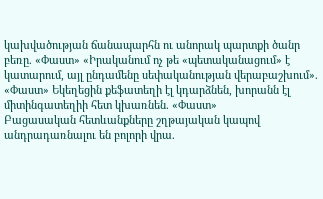կախվածության ճանապարհն ու անորակ պարտքի ծանր բեռը. «Փաստ» «Իրականում ոչ թե «պետականացում» է կատարում, այլ ընդամենը սեփականության վերաբաշխում». «Փաստ» Եկեղեցին քեֆատեղի էլ կդարձնեն, խորանն էլ միտինգատեղիի հետ կխառնեն. «Փաստ»
Բացասական հետևանքները շղթայական կապով անդրադառնալու են բոլորի վրա.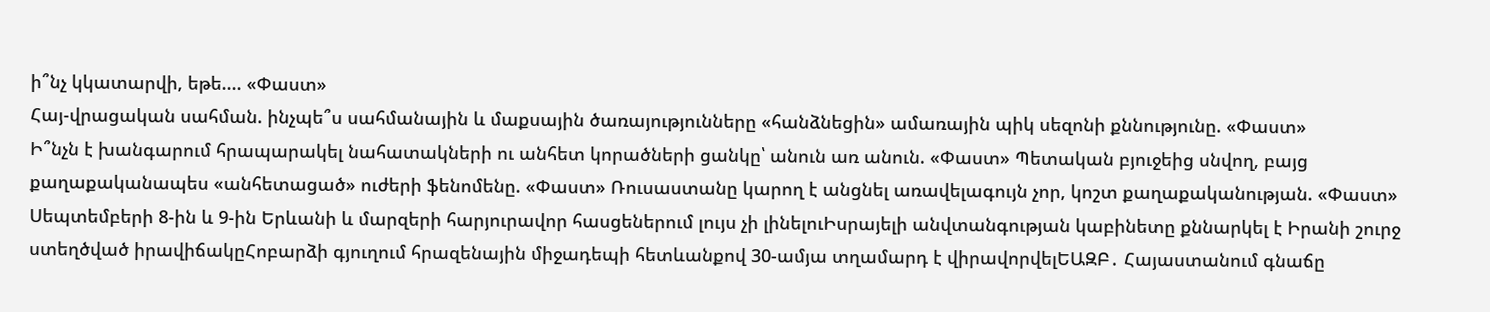ի՞նչ կկատարվի, եթե.... «Փաստ»
Հայ-վրացական սահման. ինչպե՞ս սահմանային և մաքսային ծառայությունները «հանձնեցին» ամառային պիկ սեզոնի քննությունը. «Փաստ»
Ի՞նչն է խանգարում հրապարակել նահատակների ու անհետ կորածների ցանկը՝ անուն առ անուն. «Փաստ» Պետական բյուջեից սնվող, բայց քաղաքականապես «անհետացած» ուժերի ֆենոմենը. «Փաստ» Ռուսաստանը կարող է անցնել առավելագույն չոր, կոշտ քաղաքականության. «Փաստ» Սեպտեմբերի 8-ին և 9-ին Երևանի և մարզերի հարյուրավոր հասցեներում լույս չի լինելուԻսրայելի անվտանգության կաբինետը քննարկել է Իրանի շուրջ ստեղծված իրավիճակըՀոբարձի գյուղում հրազենային միջադեպի հետևանքով 30-ամյա տղամարդ է վիրավորվելԵԱԶԲ․ Հայաստանում գնաճը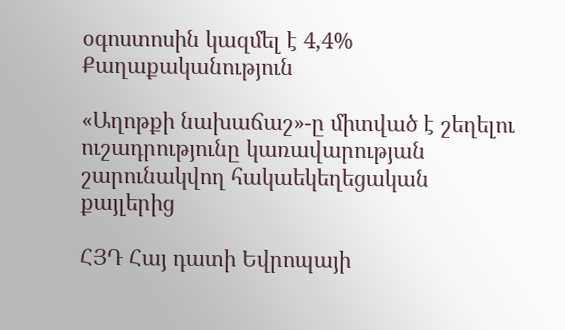օգոստոսին կազմել է 4,4%
Քաղաքականություն

«Աղոթքի նախաճաշ»-ը միտված է շեղելու ուշադրությունը կառավարության շարունակվող հակաեկեղեցական քայլերից

ՀՅԴ Հայ դատի Եվրոպայի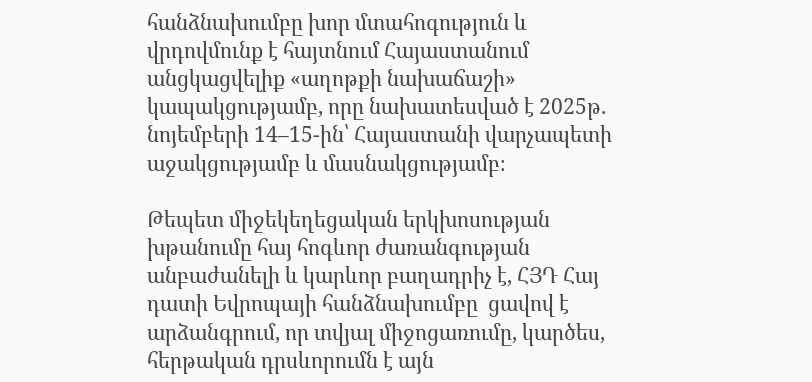հանձնախումբը խոր մտահոգություն և վրդովմունք է հայտնում Հայաստանում անցկացվելիք «աղոթքի նախաճաշի» կապակցությամբ, որը նախատեսված է 2025թ. նոյեմբերի 14–15-ին՝ Հայաստանի վարչապետի աջակցությամբ և մասնակցությամբ։

Թեպետ միջեկեղեցական երկխոսության խթանումը հայ հոգևոր ժառանգության անբաժանելի և կարևոր բաղադրիչ է, ՀՅԴ Հայ դատի Եվրոպայի հանձնախումբը  ցավով է արձանգրում, որ տվյալ միջոցառումը, կարծես, հերթական դրսևորումն է այն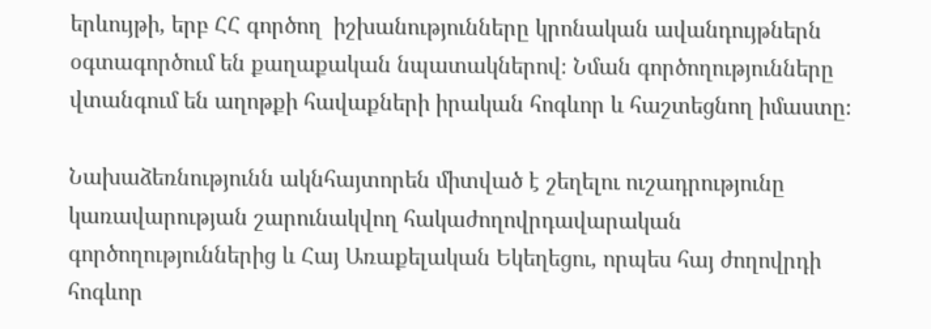երևույթի, երբ ՀՀ գործող  իշխանությունները կրոնական ավանդույթներն օգտագործում են քաղաքական նպատակներով։ Նման գործողությունները վտանգում են աղոթքի հավաքների իրական հոգևոր և հաշտեցնող իմաստը։

Նախաձեռնությունն ակնհայտորեն միտված է շեղելու ուշադրությունը կառավարության շարունակվող հակաժողովրդավարական գործողություններից և Հայ Առաքելական Եկեղեցու, որպես հայ ժողովրդի հոգևոր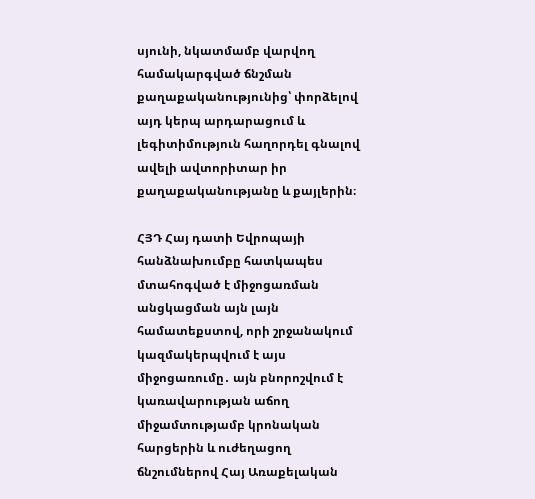սյունի, նկատմամբ վարվող համակարգված ճնշման քաղաքականությունից՝ փորձելով այդ կերպ արդարացում և լեգիտիմություն հաղորդել գնալով ավելի ավտորիտար իր քաղաքականությանը և քայլերին։

ՀՅԴ Հայ դատի Եվրոպայի հանձնախումբը հատկապես մտահոգված է միջոցառման անցկացման այն լայն համատեքստով, որի շրջանակում կազմակերպվում է այս միջոցառումը․ այն բնորոշվում է կառավարության աճող միջամտությամբ կրոնական հարցերին և ուժեղացող ճնշումներով Հայ Առաքելական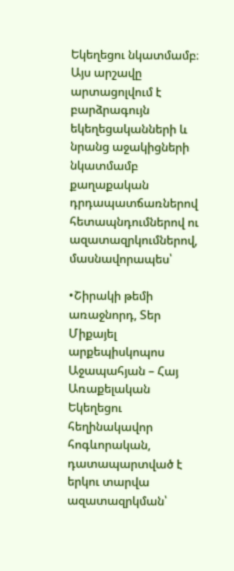Եկեղեցու նկատմամբ։ Այս արշավը արտացոլվում է բարձրագույն եկեղեցականների և նրանց աջակիցների նկատմամբ քաղաքական դրդապատճառներով հետապնդումներով ու ազատազրկումներով, մասնավորապես՝

•Շիրակի թեմի առաջնորդ, Տեր Միքայել արքեպիսկոպոս Աջապահյան – Հայ Առաքելական Եկեղեցու հեղինակավոր հոգևորական, դատապարտված է երկու տարվա ազատազրկման՝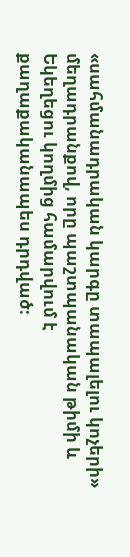«սահմանադրական կարգը տապալելու կոչերի» մեղադրանքով, որը պաշտպանական թիմի և Եկեղեցու կողմից համարվում է քաղաքականապես դրդված։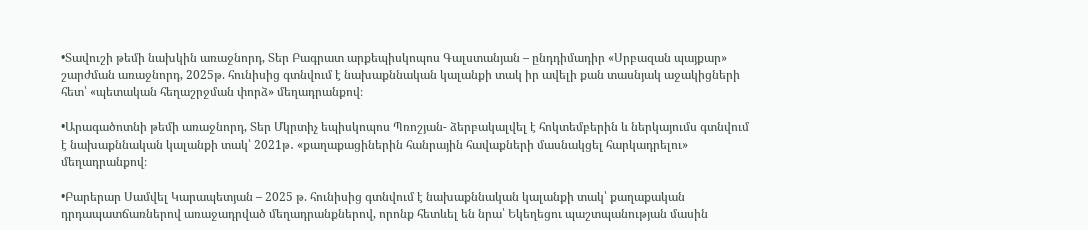•Տավուշի թեմի նախկին առաջնորդ, Տեր Բագրատ արքեպիսկոպոս Գալստանյան – ընդդիմադիր «Սրբազան պայքար» շարժման առաջնորդ, 2025թ. հունիսից գտնվում է նախաքննական կալանքի տակ իր ավելի քան տասնյակ աջակիցների հետ՝ «պետական հեղաշրջման փորձ» մեղադրանքով։

•Արագածոտնի թեմի առաջնորդ, Տեր Մկրտիչ եպիսկոպոս Պռոշյան- ձերբակալվել է հոկտեմբերին և ներկայումս գտնվում է նախաքննական կալանքի տակ՝ 2021թ․ «քաղաքացիներին հանրային հավաքների մասնակցել հարկադրելու» մեղադրանքով։

•Բարերար Սամվել Կարապետյան – 2025 թ. հունիսից գտնվում է նախաքննական կալանքի տակ՝ քաղաքական դրդապատճառներով առաջադրված մեղադրանքներով, որոնք հետևել են նրա՝ Եկեղեցու պաշտպանության մասին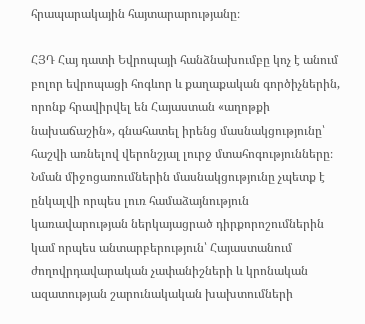հրապարակային հայտարարությանը։

ՀՅԴ Հայ դատի Եվրոպայի հանձնախումբը կոչ է անում բոլոր եվրոպացի հոգևոր և քաղաքական գործիչներին, որոնք հրավիրվել են Հայաստան «աղոթքի նախաճաշին», գնահատել իրենց մասնակցությունը՝ հաշվի առնելով վերոնշյալ լուրջ մտահոգությունները։ Նման միջոցառումներին մասնակցությունը չպետք է ընկալվի որպես լուռ համաձայնություն կառավարության ներկայացրած դիրքորոշումներին կամ որպես անտարբերություն՝ Հայաստանում ժողովրդավարական չափանիշների և կրոնական ազատության շարունակական խախտումների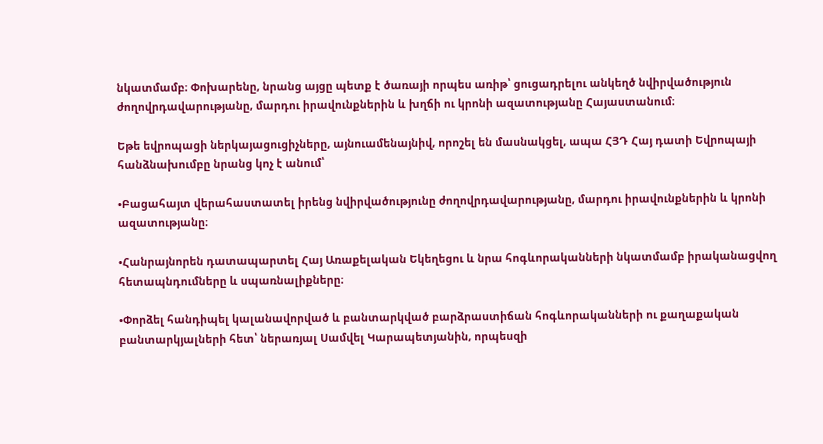նկատմամբ։ Փոխարենը, նրանց այցը պետք է ծառայի որպես առիթ՝ ցուցադրելու անկեղծ նվիրվածություն ժողովրդավարությանը, մարդու իրավունքներին և խղճի ու կրոնի ազատությանը Հայաստանում։

Եթե եվրոպացի ներկայացուցիչները, այնուամենայնիվ, որոշել են մասնակցել, ապա ՀՅԴ Հայ դատի Եվրոպայի հանձնախումբը նրանց կոչ է անում՝

•Բացահայտ վերահաստատել իրենց նվիրվածությունը ժողովրդավարությանը, մարդու իրավունքներին և կրոնի ազատությանը։

•Հանրայնորեն դատապարտել Հայ Առաքելական Եկեղեցու և նրա հոգևորականների նկատմամբ իրականացվող հետապնդումները և սպառնալիքները։

•Փորձել հանդիպել կալանավորված և բանտարկված բարձրաստիճան հոգևորականների ու քաղաքական բանտարկյալների հետ՝ ներառյալ Սամվել Կարապետյանին, որպեսզի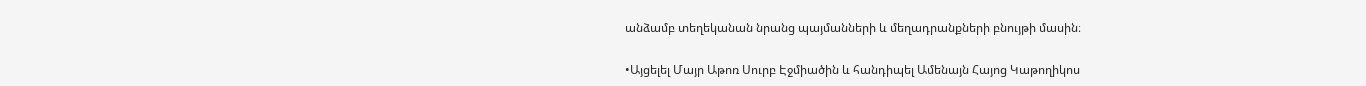անձամբ տեղեկանան նրանց պայմանների և մեղադրանքների բնույթի մասին։

•Այցելել Մայր Աթոռ Սուրբ Էջմիածին և հանդիպել Ամենայն Հայոց Կաթողիկոս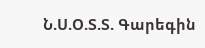Ն.Ս.Օ.Տ.Տ. Գարեգին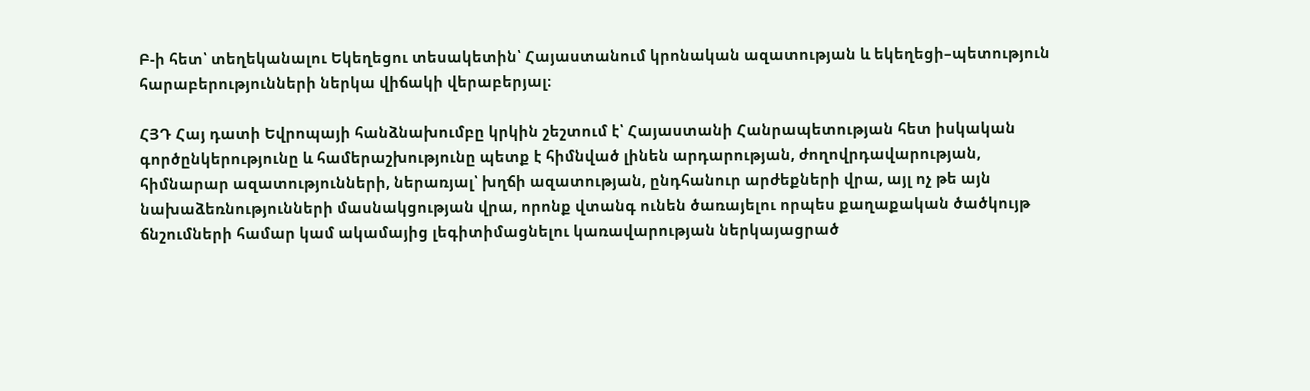Բ-ի հետ՝ տեղեկանալու Եկեղեցու տեսակետին՝ Հայաստանում կրոնական ազատության և եկեղեցի–պետություն հարաբերությունների ներկա վիճակի վերաբերյալ։

ՀՅԴ Հայ դատի Եվրոպայի հանձնախումբը կրկին շեշտում է՝ Հայաստանի Հանրապետության հետ իսկական գործընկերությունը և համերաշխությունը պետք է հիմնված լինեն արդարության, ժողովրդավարության, հիմնարար ազատությունների, ներառյալ՝ խղճի ազատության, ընդհանուր արժեքների վրա, այլ ոչ թե այն նախաձեռնությունների մասնակցության վրա, որոնք վտանգ ունեն ծառայելու որպես քաղաքական ծածկույթ ճնշումների համար կամ ակամայից լեգիտիմացնելու կառավարության ներկայացրած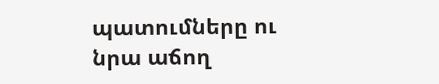պատումները ու նրա աճող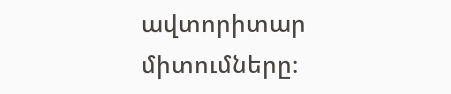ավտորիտար միտումները։